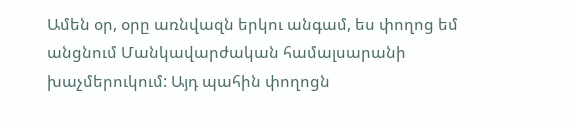Ամեն օր, օրը առնվազն երկու անգամ, ես փողոց եմ անցնում Մանկավարժական համալսարանի խաչմերուկում: Այդ պահին փողոցն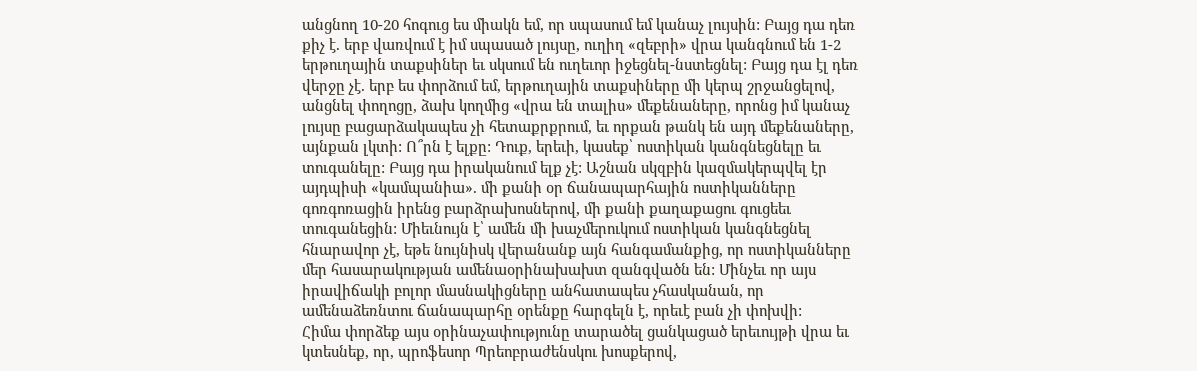անցնող 10-20 հոգուց ես միակն եմ, որ սպասում եմ կանաչ լույսին: Բայց դա դեռ քիչ է. երբ վառվում է իմ սպասած լույսը, ուղիղ «զեբրի» վրա կանգնում են 1-2 երթուղային տաքսիներ եւ սկսում են ուղեւոր իջեցնել-նստեցնել: Բայց դա էլ դեռ վերջը չէ. երբ ես փորձում եմ, երթուղային տաքսիները մի կերպ շրջանցելով, անցնել փողոցը, ձախ կողմից «վրա են տալիս» մեքենաները, որոնց իմ կանաչ լույսը բացարձակապես չի հետաքրքրում, եւ որքան թանկ են այդ մեքենաները, այնքան լկտի: Ո՞րն է ելքը: Դուք, երեւի, կասեք՝ ոստիկան կանգնեցնելը եւ տուգանելը: Բայց դա իրականում ելք չէ: Աշնան սկզբին կազմակերպվել էր այդպիսի «կամպանիա». մի քանի օր ճանապարհային ոստիկանները գոռգոռացին իրենց բարձրախոսներով, մի քանի քաղաքացու գուցեեւ տուգանեցին: Միեւնույն է՝ ամեն մի խաչմերուկում ոստիկան կանգնեցնել հնարավոր չէ, եթե նույնիսկ վերանանք այն հանգամանքից, որ ոստիկանները մեր հասարակության ամենաօրինախախտ զանգվածն են: Մինչեւ որ այս իրավիճակի բոլոր մասնակիցները անհատապես չհասկանան, որ ամենաձեռնտու ճանապարհը օրենքը հարգելն է, որեւէ բան չի փոխվի:
Հիմա փորձեք այս օրինաչափությունը տարածել ցանկացած երեւույթի վրա եւ կտեսնեք, որ, պրոֆեսոր Պրեոբրաժենսկու խոսքերով,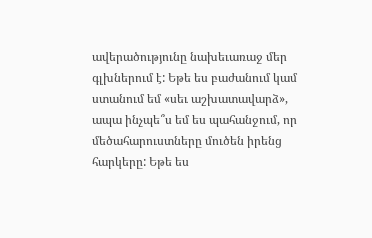ավերածությունը նախեւառաջ մեր գլխներում է: Եթե ես բաժանում կամ ստանում եմ «սեւ աշխատավարձ», ապա ինչպե՞ս եմ ես պահանջում, որ մեծահարուստները մուծեն իրենց հարկերը: Եթե ես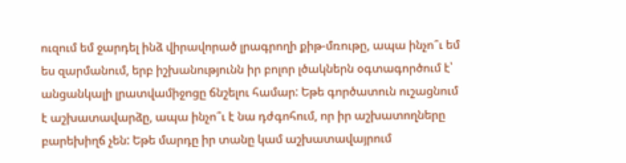ուզում եմ ջարդել ինձ վիրավորած լրագրողի քիթ-մռութը, ապա ինչո՞ւ եմ ես զարմանում, երբ իշխանությունն իր բոլոր լծակներն օգտագործում է՝ անցանկալի լրատվամիջոցը ճնշելու համար: Եթե գործատուն ուշացնում է աշխատավարձը, ապա ինչո՞ւ է նա դժգոհում, որ իր աշխատողները բարեխիղճ չեն: Եթե մարդը իր տանը կամ աշխատավայրում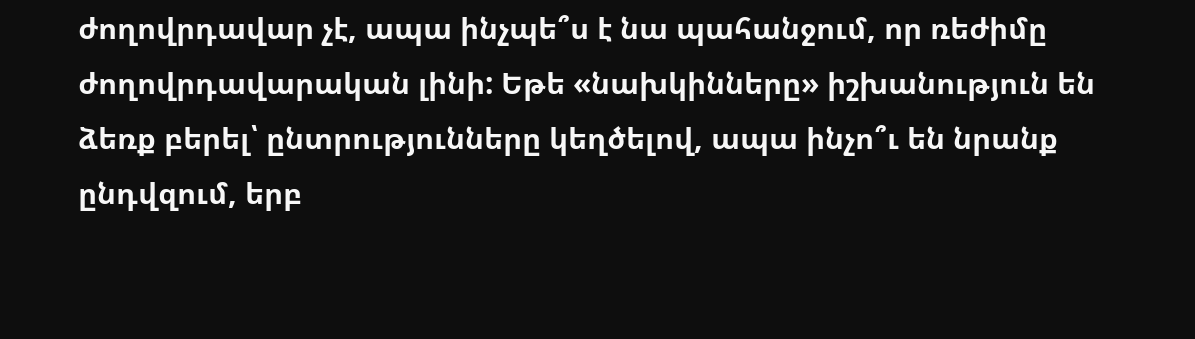ժողովրդավար չէ, ապա ինչպե՞ս է նա պահանջում, որ ռեժիմը ժողովրդավարական լինի: Եթե «նախկինները» իշխանություն են ձեռք բերել՝ ընտրությունները կեղծելով, ապա ինչո՞ւ են նրանք ընդվզում, երբ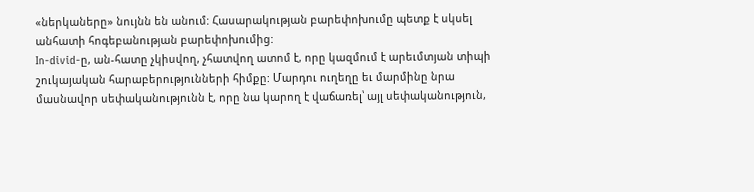«ներկաները» նույնն են անում: Հասարակության բարեփոխումը պետք է սկսել անհատի հոգեբանության բարեփոխումից:
In-divid-ը, ան-հատը չկիսվող, չհատվող ատոմ է, որը կազմում է արեւմտյան տիպի շուկայական հարաբերությունների հիմքը: Մարդու ուղեղը եւ մարմինը նրա մասնավոր սեփականությունն է, որը նա կարող է վաճառել՝ այլ սեփականություն,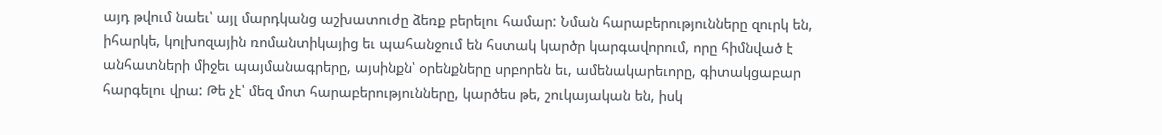այդ թվում նաեւ՝ այլ մարդկանց աշխատուժը ձեռք բերելու համար: Նման հարաբերությունները զուրկ են, իհարկե, կոլխոզային ռոմանտիկայից եւ պահանջում են հստակ կարծր կարգավորում, որը հիմնված է անհատների միջեւ պայմանագրերը, այսինքն՝ օրենքները սրբորեն եւ, ամենակարեւորը, գիտակցաբար հարգելու վրա: Թե չէ՝ մեզ մոտ հարաբերությունները, կարծես թե, շուկայական են, իսկ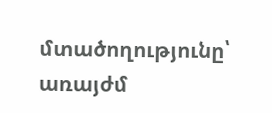մտածողությունը՝ առայժմ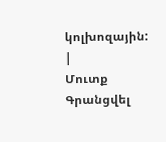կոլխոզային:
|
Մուտք Գրանցվել